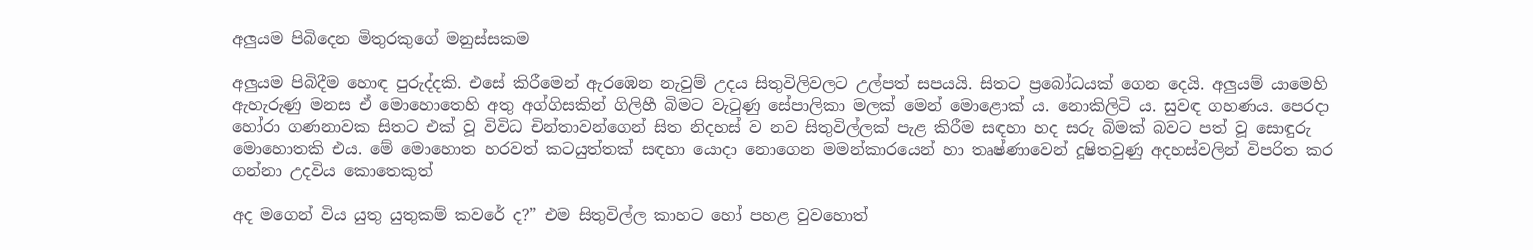අලුයම පිබිදෙන මිතුරකුගේ මනුස්සකම

අලුයම පිබිදීම හොඳ පුරුද්දකි. එසේ කිරීමෙන් ඇරඹෙන නැවුම් උදය සිතුවිලිවලට උල්පත් සපයයි. සිතට ප්‍රබෝධයක් ගෙන දෙයි. අලුයම් යාමෙහි ඇහැරුණු මනස ඒ මොහොතෙහි අතු අග්ගිසකින් ගිලිහී බිමට වැටුණු සේපාලිකා මලක් මෙන් මො‍ළොක් ය. නොකිලිටි ය. සුවඳ ගහණය. පෙරදා හෝරා ගණනාවක සිතට එක් වූ විවිධ චින්තාවන්ගෙන් සිත නිදහස් ව නව සිතුවිල්ලක් පැළ කිරීම සඳහා හද සරු බිමක් බවට පත් වූ සොඳුරු මොහොතකි එය. මේ මොහොත හරවත් කටයුත්තක් සඳහා යොදා නොගෙන මමන්කාරයෙන් හා තෘෂ්ණාවෙන් දූෂිතවුණු අදහස්වලින් විපරිත කර ගන්නා උදවිය කොතෙකුත්

අද මගෙන් විය යුතු යුතුකම් කවරේ ද?” එම සිතුවිල්ල කාහට හෝ පහළ වුවහොත්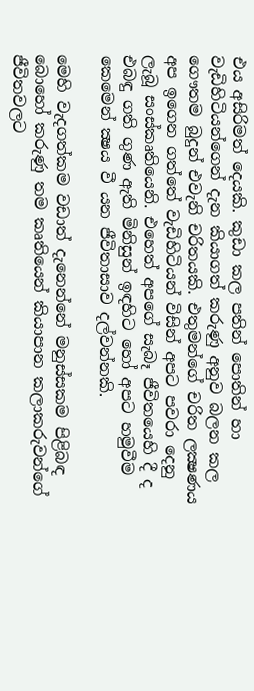එය අසිරිමත් දෙයකි. කුඩා කල පතින් පොතින් හා වැඩිහිටියන්ගෙන් දැන කියාගත් කරුණු අනුව බලන කල ගෞතම බුදුන් එවැනි චරිතයකි. එතුමන්ගේ චරිත ලක්‍ෂණය අප ඉගෙන ගත්තේ වැඩිහිටියන් විසින් අපට පවරා දෙනු ලැබූ සංස්කෘතියෙනි. එහෙත් අපගේ සැබෑ ජීවිතයෙහි දී ද එබඳු ගති ගුණ ඇති මිනිසුන් ඉඳහිට හෝ අපට හමුවීම කෙමෙන් ක්‍ෂය වී යන ජීවිතාසාව දල්වන්නකි.

මෙහි වැදගත්කම වඩාත් දැනෙන්නේ මනුස්සකම පිළිබඳ බොහෝ කරුණු තම කෘතියෙන් කියාපාන කලාකරුවන්ගේ ජීවිතවලට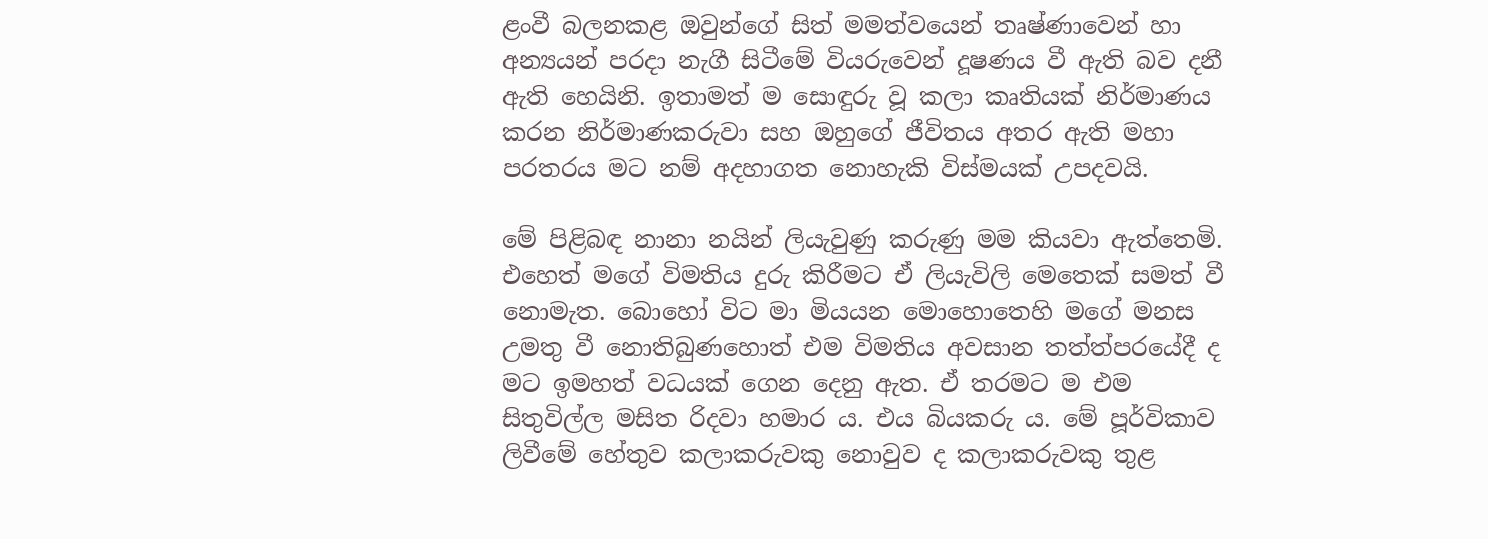ළංවී බලනකළ ඔවුන්ගේ සිත් මමත්වයෙන් තෘෂ්ණාවෙන් හා අන්‍යයන් පරදා නැගී සිටීමේ වියරුවෙන් දූෂණය වී ඇති බව දනී ඇති හෙයිනි. ඉතාමත් ම සොඳුරු වූ කලා කෘතියක් නිර්මාණය කරන නිර්මාණකරුවා සහ ඔහුගේ ජීවිතය අතර ඇති මහා පරතරය මට නම් අදහාගත නොහැකි විස්මයක් උපදවයි.

මේ පිළිබඳ නානා නයින් ලියැවුණු කරුණු මම කියවා ඇත්තෙමි. එහෙත් මගේ විමතිය දුරු කිරීමට ඒ ලියැවිලි මෙතෙක් සමත් වී නොමැත. බොහෝ විට මා මියයන මොහොතෙහි මගේ මනස උමතු වී නොතිබුණහොත් එම විමතිය අවසාන තත්ත්පරයේදී ද මට ඉමහත් වධයක් ගෙන දෙනු ඇත. ඒ තරමට ම එම සිතුවිල්ල මසිත රිදවා හමාර ය. එය බියකරු ය. මේ පූර්විකාව ලිවීමේ හේතුව කලාකරුවකු නොවුව ද කලාකරුවකු තුළ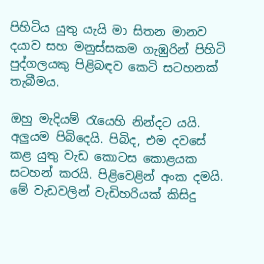පිහිටිය යුතු යැයි මා සිතන මානව දයාව සහ මනුස්සකම ගැඹුරින් පිහිටි පුද්ගලයකු පිළිබඳව කෙටි සටහනක් තැබීමය.

ඔහු මැදියම් රැයෙහි නින්දට යයි. අලුයම පිබිදෙයි. පිබිද, එම දවසේ කළ යුතු වැඩ කොටස කොළයක සටහන් කරයි. පිළිවෙළින් අංක දමයි. මේ වැඩවලින් වැඩිහරියක් කිසිදු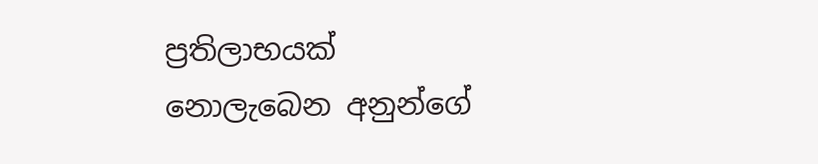ප්‍රතිලාභයක් නොලැබෙන අනුන්ගේ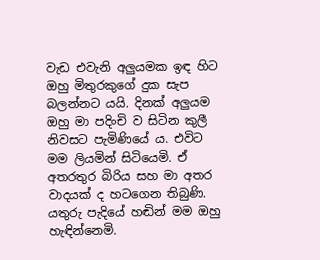වැඩ එවැනි අලුයමක ඉඳ හිට ඔහු මිතුරකුගේ දුක සැප බලන්නට යයි. දිනක් අලුයම ඔහු මා පදිංචි ව සිටින කුලී නිවසට පැමිණියේ ය. එවිට මම ලියමින් සිටියෙමි. ඒ අතරතුර බිරිය සහ මා අතර වාදයක් ද හටගෙන තිබුණි. යතුරු පැදියේ හඬින් මම ඔහු හැඳින්නෙමි.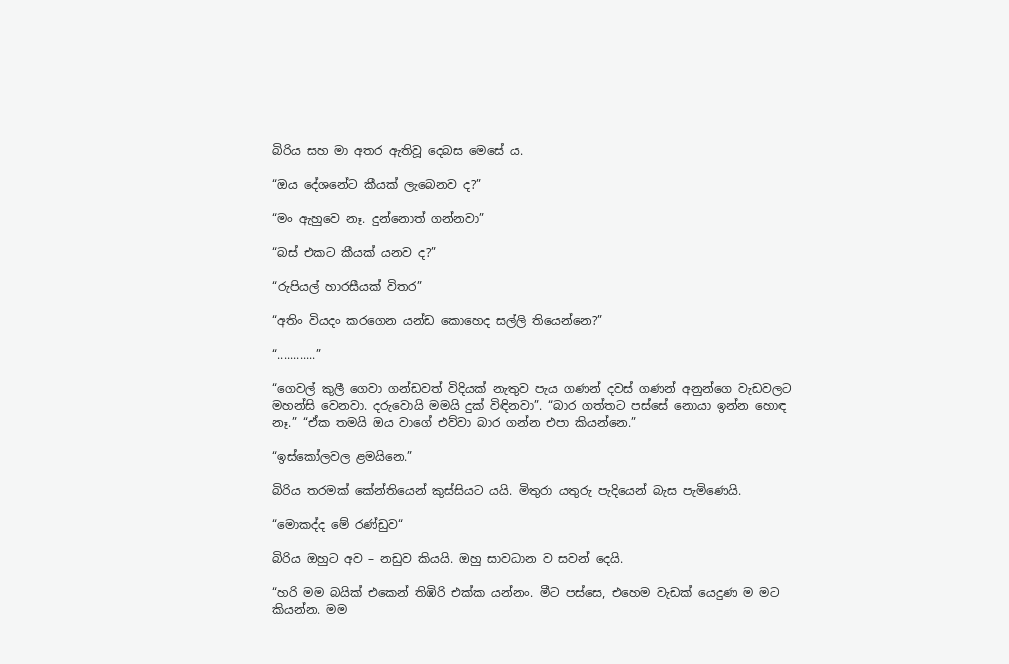බිරිය සහ මා අතර ඇතිවූ දෙබස මෙසේ ය.

“ඔය දේශනේට කීයක් ලැබෙනව ද?”

“මං ඇහුවෙ නෑ. දුන්නොත් ගන්නවා”

“බස් එකට කීයක් යනව ද?”

“රුපියල් හාරසීයක් විතර”

“අතිං වියදං කරගෙන යන්ඩ කොහෙද සල්ලි තියෙන්නෙ?”

“............”

“ගෙවල් කුලී ගෙවා ගන්ඩවත් විදියක් නැතුව පැය ගණන් දවස් ගණන් අනුන්ගෙ වැඩවලට මහන්සි වෙනවා. දරුවොයි මමයි දුක් විඳිනවා”. “බාර ගත්තට පස්සේ නොයා ඉන්න හොඳ නෑ.” “ඒක තමයි ඔය වාගේ එව්වා බාර ගන්න එපා කියන්නෙ.”

“ඉස්කෝලවල ළමයිනෙ.”

බිරිය තරමක් කේන්තියෙන් කුස්සියට යයි. මිතුරා යතුරු පැදියෙන් බැස පැමිණෙයි.

“මොකද්ද මේ රණ්ඩුව“

බිරිය ඔහුට අව – නඩුව කියයි. ඔහු සාවධාන ව සවන් දෙයි.

“හරි මම බයික් එකෙන් තිඹිරි එක්ක යන්නං. මීට පස්සෙ, එහෙම වැඩක් යෙදුණ ම මට කියන්න. මම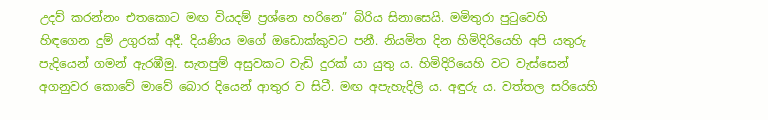උදව් කරන්නං එතකොට මඟ වියදම් ප්‍රශ්නෙ හරිනෙ” බිරිය සිනාසෙයි. මමිතුරා පුටුවෙහි හිඳගෙන දුම් උගුරක් අදී. දියණිය මගේ ඔඩොක්කුවට පනී. නියමිත දින හිමිදිරියෙහි අපි යතුරු පැදියෙන් ගමන් ඇරඹීමු. සැතපුම් අසුවකට වැඩි දුරක් යා යුතු ය. හිමිදිරියෙහි වට වැස්සෙන් අගනුවර කොවේ මාවේ බොර දියෙන් ආතුර ව සිටී. මඟ අපැහැදිලි ය. අඳුරු ය. වත්තල සරියෙහි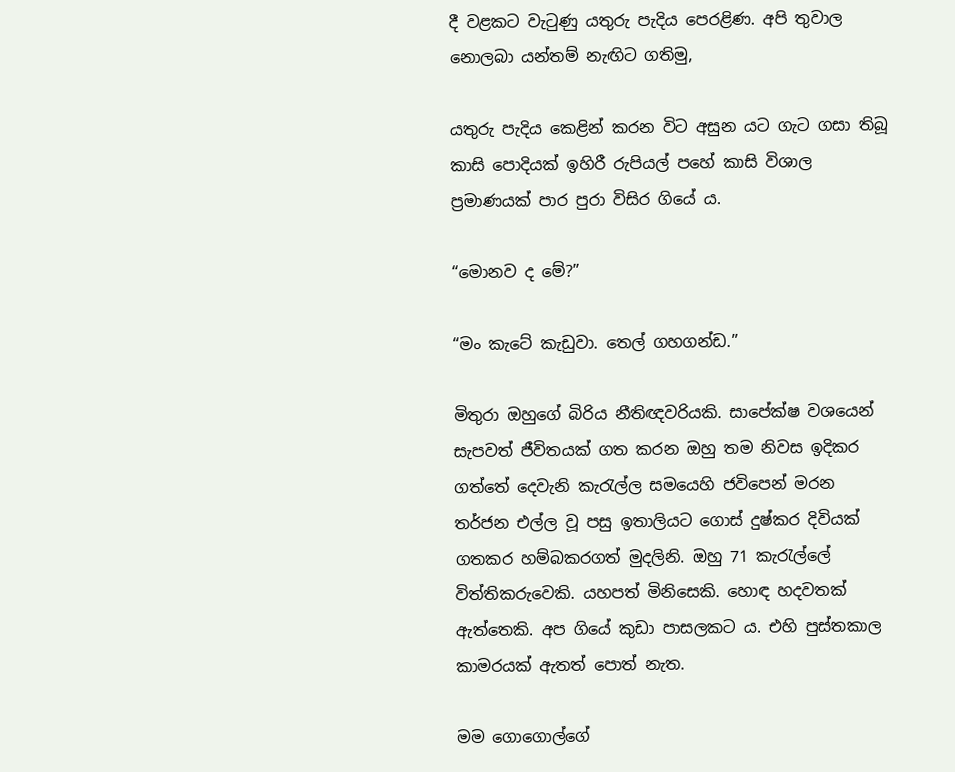දී වළකට වැටුණු යතුරු පැදිය පෙරළිණ. අපි තුවාල නොලබා යන්තම් නැඟිට ගතිමු,

යතුරු පැදිය කෙළින් කරන විට අසුන යට ගැට ගසා තිබූ කාසි පොදියක් ඉහිරී රුපියල් පහේ කාසි විශාල ප්‍රමාණයක් පාර පුරා විසිර ගියේ ය.

“මොනව ද මේ?”

“මං කැටේ කැඩුවා. තෙල් ගහගන්ඩ.”

මිතුරා ඔහුගේ බිරිය නීතිඥවරියකි. සාපේක්ෂ වශයෙන් සැපවත් ජීවිතයක් ගත කරන ඔහු තම නිවස ඉදිකර ගත්තේ දෙවැනි කැරැල්ල සමයෙහි ජවිපෙන් මරන තර්ජන එල්ල වූ පසු ඉතාලියට ගොස් දුෂ්කර දිවියක් ගතකර හම්බකරගත් මුදලිනි. ඔහු 71 කැරැල්ලේ විත්තිකරුවෙකි. යහපත් මිනිසෙකි. හොඳ හදවතක් ඇත්තෙකි. අප ගියේ කුඩා පාසලකට ය. එහි පුස්තකාල කාමරයක් ඇතත් පොත් නැත.

මම ගොගොල්ගේ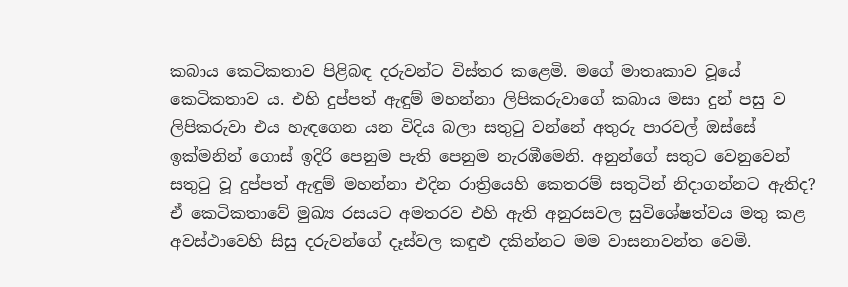කබාය කෙටිකතාව පිළිබඳ දරුවන්ට විස්තර කළෙමි. මගේ මාතෘකාව වූයේ කෙටිකතාව ය. එහි දුප්පත් ඇඳුම් මහන්නා ලිපිකරුවාගේ කබාය මසා දුන් පසු ව ලිපිකරුවා එය හැඳගෙන යන විදිය බලා සතුටු වන්නේ අතුරු පාරවල් ඔස්සේ ඉක්මනින් ගොස් ඉදිරි පෙනුම පැති පෙනුම නැරඹීමෙනි. අනුන්ගේ සතුට වෙනුවෙන් සතුටු වූ දුප්පත් ඇඳුම් මහන්නා එදින රාත්‍රියෙහි කෙතරම් සතුටින් නිදාගන්නට ඇතිද? ඒ කෙටිකතාවේ මුඛ්‍ය රසයට අමතරව එහි ඇති අනුරසවල සුවිශේෂත්වය මතු කළ අවස්ථාවෙහි සිසු දරුවන්ගේ දෑස්වල කඳුළු දකින්නට මම වාසනාවන්ත වෙමි.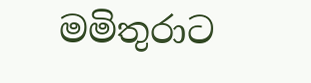මමිතුරාට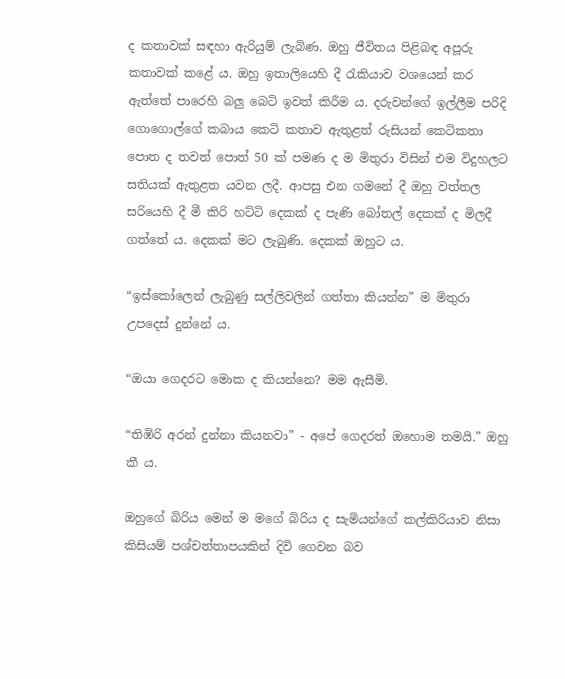ද කතාවක් සඳහා ඇරියුම් ලැබිණ. ඔහු ජීවිතය පිළිබඳ අපූරු කතාවක් කළේ ය. ඔහු ඉතාලියෙහි දී රැකියාව වශයෙන් කර ඇත්තේ පාරෙහි බලු බෙටි ඉවත් කිරීම ය. දරුවන්ගේ ඉල්ලීම පරිදි ගොගොල්ගේ කබාය කෙටි කතාව ඇතුළත් රුසියන් කෙටිකතා පොත ද තවත් පොත් 50 ක් පමණ ද ම මිතුරා විසින් එම විදුහලට සතියක් ඇතුළත යවන ලදී. ආපසු එන ගමනේ දී ඔහු වත්තල සරියෙහි දී මී කිරි හට්ටි දෙකක් ද පැණි බෝතල් දෙකක් ද මිලදී ගත්තේ ය. දෙකක් මට ලැබුණි. දෙකක් ඔහුට ය.

“ඉස්කෝලෙන් ලැබුණු සල්ලිවලින් ගත්තා කියන්න” ම මිතුරා උපදෙස් දුන්නේ ය.

“ඔයා ගෙදරට මොක ද කියන්නෙ? මම ඇසීමි.

“තිඹිරි අරන් දුන්නා කියනවා” - අපේ ගෙදරත් ඔහොම තමයි.” ඔහු කී ය.

ඔහුගේ බිරිය මෙන් ම මගේ බිරිය ද සැමියන්ගේ කල්කිරියාව නිසා කිසියම් පශ්චත්තාපයකින් දිවි ගෙවන බව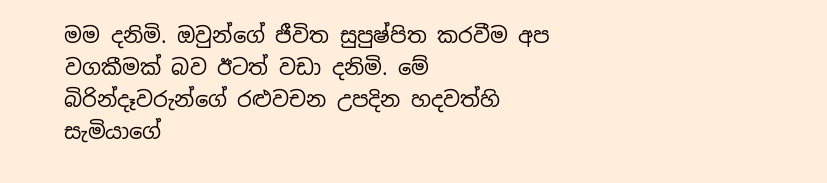මම දනිමි. ඔවුන්ගේ ජීවිත සුපුෂ්පිත කරවීම අප වගකීමක් බව ඊටත් වඩා දනිමි. මේ බිරින්දෑවරුන්ගේ රළුවචන උපදින හදවත්හි සැමියාගේ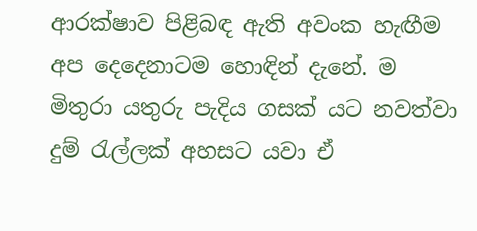ආරක්ෂාව පිළිබඳ ඇති අවංක හැඟීම අප දෙදෙනාටම හොඳින් දැනේ. ම මිතුරා යතුරු පැදිය ගසක් යට නවත්වා දුම් රැල්ලක් අහසට යවා ඒ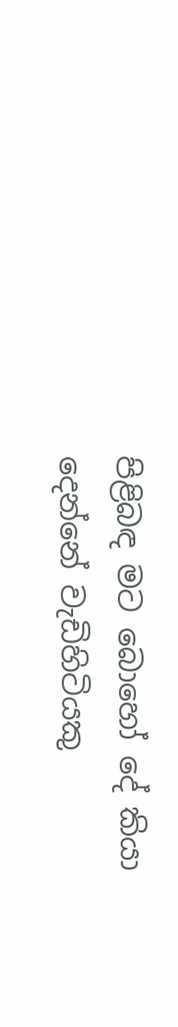පිළිබඳ මට බොහෝ දේ කියා දෙන්නේ වැඩිහිටියකු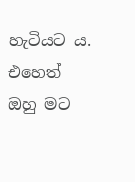හැටියට ය. එහෙත් ඔහු මට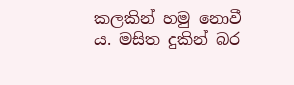කලකින් හමු නොවී ය. මසිත දුකින් බර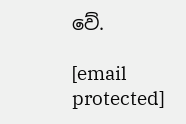වේ.

[email protected]